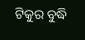ଟିକୁର ବୁଦ୍ଧି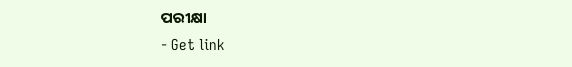ପରୀକ୍ଷା
- Get link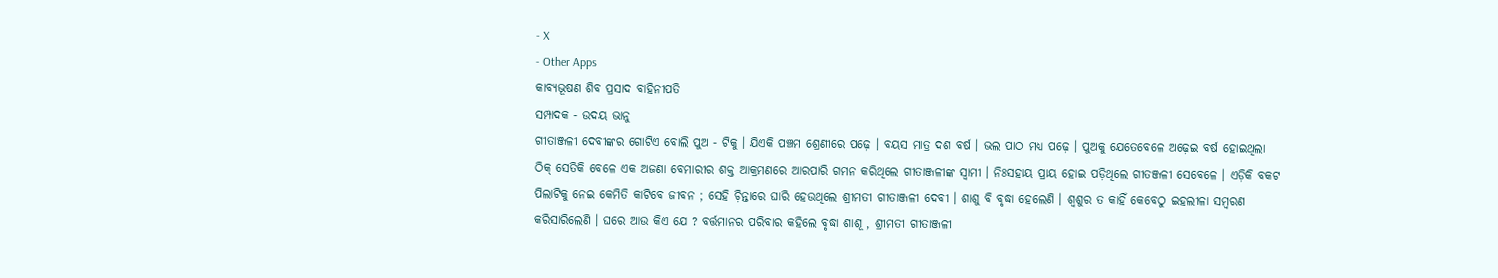- X
- Other Apps
କାବ୍ଯଭୂଷଣ ଶିବ ପ୍ରସାଦ ବାହିନୀପତି
ସମ୍ପାଦକ - ଉଦୟ ଭାନୁ
ଗୀତାଞ୍ଜଳୀ ଦେବୀଙ୍କର ଗୋଟିଏ ବୋଲି ପୁଅ - ଟିକୁ । ଯିଏକି ପଞ୍ଚମ ଶ୍ରେଣୀରେ ପଢ଼େ । ବୟସ ମାତ୍ର ଦଶ ବର୍ଷ । ଭଲ ପାଠ ମଧ୍ୟ ପଢ଼େ । ପୁଅକୁ ଯେତେବେଳେ ଅଢ଼େଇ ବର୍ଷ ହୋଇଥିଲା ଠିକ୍ ସେତିକି ବେଳେ ଏକ ଅଜଣା ବେମାରୀର ଶକ୍ତ ଆକ୍ରମଣରେ ଆରପାରି ଗମନ କରିଥିଲେ ଗୀତାଞ୍ଜଳୀଙ୍କ ସ୍ବାମୀ । ନିଃସହାୟ ପ୍ରାୟ ହୋଇ ପଡ଼ିଥିଲେ ଗୀତଞ୍ଜଳୀ ସେବେଳେ । ଏଡ଼ିକି ବକଟ ପିଲାଟିକୁ ନେଇ କେମିତି କାଟିବେ ଜୀବନ ; ସେହି ଚ଼ିନ୍ତାରେ ଘାରି ହେଉଥିଲେ ଶ୍ରୀମତୀ ଗୀତାଞ୍ଜଳୀ ଦେବୀ । ଶାଶୁ ବି ବୃଦ୍ଧା ହେଲେଣି । ଶ୍ବଶୁର ତ କାହିଁ କେବେଠୁ ଇହଲୀଳା ସମ୍ବରଣ କରିସାରିଲେଣି । ଘରେ ଆଉ କିଏ ଯେ ? ବର୍ତ୍ତମାନର ପରିବାର କହିଲେ ବୃଦ୍ଧା ଶାଶୂ , ଶ୍ରୀମତୀ ଗୀତାଞ୍ଜଳୀ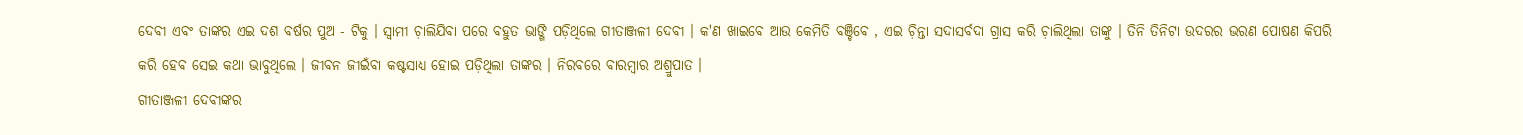ଦେବୀ ଏବଂ ତାଙ୍କର ଏଇ ଦଶ ବର୍ଷର ପୁଅ - ଟିକୁ । ସ୍ବାମୀ ଚ଼ାଲିଯିବା ପରେ ବହୁତ ଭାଙ୍ଗି ପଡ଼ିଥିଲେ ଗୀତାଞ୍ଜଳୀ ଦେବୀ । କ'ଣ ଖାଇବେ ଆଉ କେମିତି ବଞ୍ଚିବେ , ଏଇ ଚ଼ିନ୍ତା ସଦାସର୍ବଦା ଗ୍ରାସ କରି ଚ଼ାଲିଥିଲା ତାଙ୍କୁ । ତିନି ତିନିଟା ଉଦରର ଭରଣ ପୋଷଣ କିପରି କରି ହେବ ସେଇ କଥା ଭାବୁଥିଲେ । ଜୀବନ ଜୀଇଁବା କଷ୍ଟସାଧ୍ୟ ହୋଇ ପଡ଼ିଥିଲା ତାଙ୍କର । ନିରବରେ ବାରମ୍ବାର ଅଶ୍ରୁପାତ ।
ଗୀତାଞ୍ଜଳୀ ଦେବୀଙ୍କର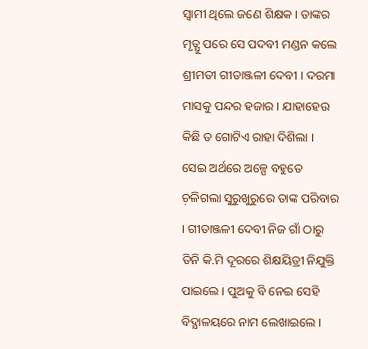ସ୍ୱାମୀ ଥିଲେ ଜଣେ ଶିକ୍ଷକ । ତାଙ୍କର ମୃତ୍ଯୁ ପରେ ସେ ପଦବୀ ମଣ୍ଡନ କଲେ ଶ୍ରୀମତୀ ଗୀତାଞ୍ଜଳୀ ଦେବୀ । ଦରମା ମାସକୁ ପନ୍ଦର ହଜାର । ଯାହାହେଉ କିଛି ତ ଗୋଟିଏ ରାହା ଦିଶିଲା । ସେଇ ଅର୍ଥରେ ଅଳ୍ପେ ବହୁତେ ଚ଼ଳିଗଲା ସୁରୁଖୁରୁରେ ତାଙ୍କ ପରିବାର । ଗୀତାଞ୍ଜଳୀ ଦେବୀ ନିଜ ଗାଁ ଠାରୁ ତିନି କି.ମି ଦୂରରେ ଶିକ୍ଷୟିତ୍ରୀ ନିଯୁକ୍ତି ପାଇଲେ । ପୁଅକୁ ବି ନେଇ ସେହି ବିଦ୍ଯାଳୟରେ ନାମ ଲେଖାଇଲେ ।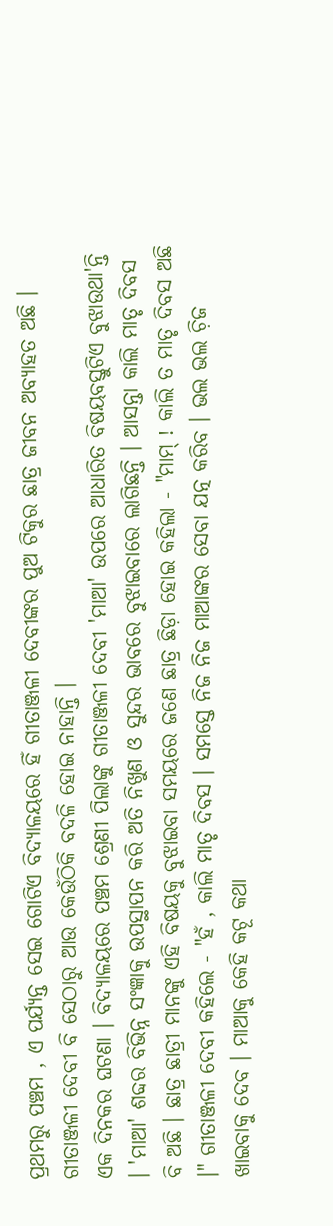ପ୍ରଥମରୁ ପଞ୍ଚମ , ଏ ପର୍ଯ୍ଯନ୍ତ ସେଇ ଗୋଟିଏ ବିଦ୍ଯାଳୟରେ ହିଁ ଗୀତାଞ୍ଜଳୀ ଦେବୀଙ୍କର ପୁଅ ଟିକୁର ଛାତ୍ର ଜୀବନ ଅବ୍ଯାହତ ଅଛି । ଗୀତାଞ୍ଜଳୀ ଦେବୀ ବି ସେଠାରୁ ଆଉ କେଉଁଠିକି ବଦଳି ହୋଇ ନାହାନ୍ତି ।
ଏକ ଦିନକର ଘଟଣା । ବିଦ୍ଯାଳୟରେ ପଞ୍ଚମ ଶ୍ରେଣୀ ପିଲାଙ୍କୁ ଗୀତାଞ୍ଜଳୀ ଦେବୀ 'ମାଆ' ଉପରେ ଆଧାରିତ ବିଷୟବସ୍ତୁଟିଏ ବୁଝାଉଥା'ନ୍ତି । 'ମାଆ' ଶବ୍ଦର ବିଭିନ୍ନ ସଂଜ୍ଞାକୁ ଉପସ୍ଥାପନ କରି ଅତି ନିଖୁଣ ଓ ସୁନ୍ଦର ଭାବରେ ବୁଝାଇବାରେ ଲାଗିଛନ୍ତି । ଆସନ୍ତା କାଲି ମାତୃ ଦିବସ ବି ଅଛି । ଛାତ୍ର ଛାତ୍ରୀ ମାନଙ୍କୁ ଏହି ବିଷୟକୁ ବୁଝାଇବା ସମୟରେ ଜଣେ ଛାତ୍ର ଛିଡ଼ା ହୋଇ କହିଲା - "ମାମ୍ ! କାଲି ତ ମାତୃ ଦିବସ ଅଛି ।" ଗୀତାଞ୍ଜଳୀ ଦେବୀ କହିଲେ - "ହଁ , କାଲି ମାତୃ ଦିବସ । ସମସ୍ତେ ନିଜ ନିଜ ମାଆଙ୍କର ସେବା ଯତ୍ନ କରିବ । ଭଲ ଭଲ ଚ଼ିଜ ଖାଇବାକୁ ଦେବ । ମାଆକୁ କେହି କଟୂ କଥା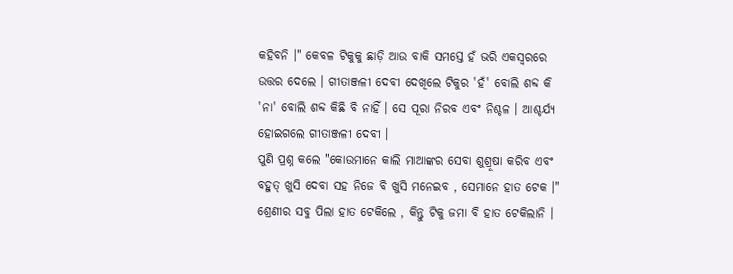କହିବନି ।" କେବଳ ଟିକୁକୁ ଛାଡ଼ି ଆଉ ବାକି ସମସ୍ତେ ହଁ ଭରି ଏକସ୍ୱରରେ ଉତ୍ତର ଦେଲେ । ଗୀତାଞ୍ଜଳୀ ଦେବୀ ଦେଖିଲେ ଟିକୁର 'ହଁ' ବୋଲି ଶବ୍ଦ କି 'ନା' ବୋଲି ଶବ୍ଦ କିଛି ବି ନାହିଁ । ସେ ପୂରା ନିରବ ଏବଂ ନିଶ୍ଚଳ । ଆଶ୍ଚର୍ଯ୍ୟ ହୋଇଗଲେ ଗୀତାଞ୍ଜଳୀ ଦେବୀ ।
ପୁଣି ପ୍ରଶ୍ନ କଲେ "କୋଉମାନେ କାଲି ମାଆଙ୍କର ସେବା ଶୁଶ୍ରୂଷା କରିବ ଏବଂ ବହୁତ୍ ଖୁସି ଦେବା ସହ ନିଜେ ବି ଖୁସି ମନେଇବ , ସେମାନେ ହାତ ଟେକ ।" ଶ୍ରେଣୀର ସବୁ ପିଲା ହାତ ଟେକିଲେ , କିନ୍ତୁ ଟିକୁ ଜମା ବି ହାତ ଟେକିଲାନି ।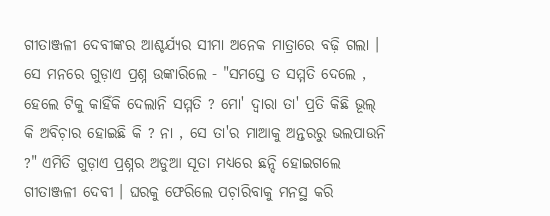ଗୀତାଞ୍ଜଳୀ ଦେବୀଙ୍କର ଆଶ୍ଚର୍ଯ୍ୟର ସୀମା ଅନେକ ମାତ୍ରାରେ ବଢ଼ି ଗଲା । ସେ ମନରେ ଗୁଡ଼ାଏ ପ୍ରଶ୍ନ ଉଙ୍କାରିଲେ - "ସମସ୍ତେ ତ ସମ୍ମତି ଦେଲେ , ହେଲେ ଟିକୁ କାହିଁକି ଦେଲାନି ସମ୍ମତି ? ମୋ' ଦ୍ବାରା ତା' ପ୍ରତି କିଛି ଭୂଲ୍ କି ଅବିଚ଼ାର ହୋଇଛି କି ? ନା , ସେ ତା'ର ମାଆକୁ ଅନ୍ତରରୁ ଭଲପାଉନି ?" ଏମିତି ଗୁଡ଼ାଏ ପ୍ରଶ୍ନର ଅଡୁଆ ସୂତା ମଧ୍ୟରେ ଛନ୍ଦି ହୋଇଗଲେ ଗୀତାଞ୍ଜଳୀ ଦେବୀ । ଘରକୁ ଫେରିଲେ ପଚ଼ାରିବାକୁ ମନସ୍ଥ କରି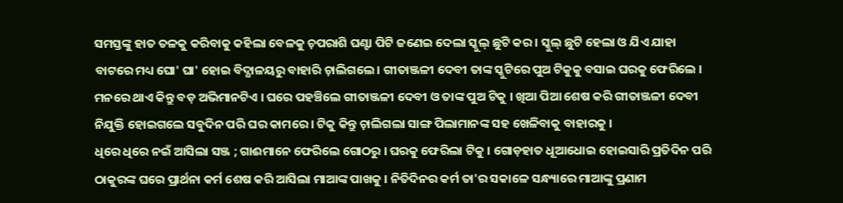ସମସ୍ତଙ୍କୁ ହାତ ତଳକୁ କରିବାକୁ କହିଲା ବେଳକୁ ଚ଼ପରାଶି ଘଣ୍ଟା ପିଟି ଜଣେଇ ଦେଲା ସ୍କୁଲ୍ ଛୁଟି କର । ସ୍କୁଲ୍ ଛୁଟି ହେଲା ଓ ଯିଏ ଯାହା ବାଟରେ ମଧ୍ୟ ଘୋ' ଘା' ହୋଇ ବିଦ୍ଯାଳୟରୁ ବାହାରି ଚ଼ାଲିଗଲେ । ଗୀତାଞ୍ଜଳୀ ଦେବୀ ତାଙ୍କ ସ୍କୁଟିରେ ପୁଅ ଟିକୁକୁ ବସାଇ ଘରକୁ ଫେରିଲେ । ମନରେ ଥାଏ କିନ୍ତୁ ବଡ଼ ଅଭିମାନଟିଏ । ଘରେ ପହଞ୍ଚିଲେ ଗୀତାଞ୍ଜଳୀ ଦେବୀ ଓ ତାଙ୍କ ପୁଅ ଟିକୁ । ଖିଆ ପିଆ ଶେଷ କରି ଗୀତାଞ୍ଜଳୀ ଦେବୀ ନିଯୁକ୍ତି ହୋଇଗଲେ ସବୁଦିନ ପରି ଘର କାମରେ । ଟିକୁ କିନ୍ତୁ ଚ଼ାଲିଗଲା ସାଙ୍ଗ ପିଲାମାନଙ୍କ ସହ ଖେଳିବାକୁ ବାହାରକୁ ।
ଧିରେ ଧିରେ ନଇଁ ଆସିଲା ସଞ୍ଜ ; ଗାଈମାନେ ଫେରିଲେ ଗୋଠରୁ । ଘରକୁ ଫେରିଲା ଟିକୁ । ଗୋଡ଼ହାତ ଧୂଆଧୋଇ ହୋଇସାରି ପ୍ରତିଦିନ ପରି ଠାକୁରଙ୍କ ଘରେ ପ୍ରାର୍ଥନା କର୍ମ ଶେଷ କରି ଆସିଲା ମାଆଙ୍କ ପାଖକୁ । ନିତିଦିନର କର୍ମ ତା'ର ସକାଳେ ସନ୍ଧ୍ୟାରେ ମାଆଙ୍କୁ ପ୍ରଣାମ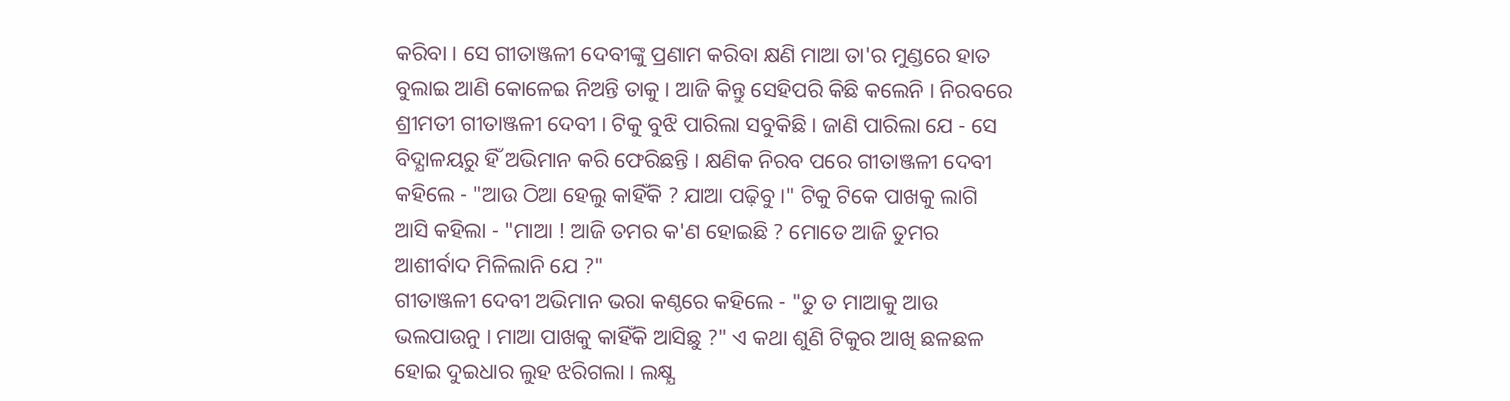କରିବା । ସେ ଗୀତାଞ୍ଜଳୀ ଦେବୀଙ୍କୁ ପ୍ରଣାମ କରିବା କ୍ଷଣି ମାଆ ତା'ର ମୁଣ୍ଡରେ ହାତ ବୁଲାଇ ଆଣି କୋଳେଇ ନିଅନ୍ତି ତାକୁ । ଆଜି କିନ୍ତୁ ସେହିପରି କିଛି କଲେନି । ନିରବରେ ଶ୍ରୀମତୀ ଗୀତାଞ୍ଜଳୀ ଦେବୀ । ଟିକୁ ବୁଝି ପାରିଲା ସବୁକିଛି । ଜାଣି ପାରିଲା ଯେ - ସେ ବିଦ୍ଯାଳୟରୁ ହିଁ ଅଭିମାନ କରି ଫେରିଛନ୍ତି । କ୍ଷଣିକ ନିରବ ପରେ ଗୀତାଞ୍ଜଳୀ ଦେବୀ କହିଲେ - "ଆଉ ଠିଆ ହେଲୁ କାହିଁକି ? ଯାଆ ପଢ଼ିବୁ ।" ଟିକୁ ଟିକେ ପାଖକୁ ଲାଗି ଆସି କହିଲା - "ମାଆ ! ଆଜି ତମର କ'ଣ ହୋଇଛି ? ମୋତେ ଆଜି ତୁମର ଆଶୀର୍ବାଦ ମିଳିଲାନି ଯେ ?"
ଗୀତାଞ୍ଜଳୀ ଦେବୀ ଅଭିମାନ ଭରା କଣ୍ଠରେ କହିଲେ - "ତୁ ତ ମାଆକୁ ଆଉ ଭଲପାଉନୁ । ମାଆ ପାଖକୁ କାହିଁକି ଆସିଛୁ ?" ଏ କଥା ଶୁଣି ଟିକୁର ଆଖି ଛଳଛଳ ହୋଇ ଦୁଇଧାର ଲୁହ ଝରିଗଲା । ଲକ୍ଷ୍ଯ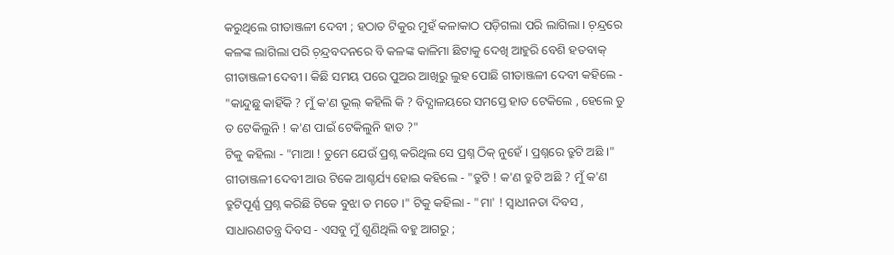କରୁଥିଲେ ଗୀତାଞ୍ଜଳୀ ଦେବୀ ; ହଠାତ ଟିକୁର ମୁହଁ କଳାକାଠ ପଡ଼ିଗଲା ପରି ଲାଗିଲା । ଚ଼ନ୍ଦ୍ରରେ କଳଙ୍କ ଲାଗିଲା ପରି ଚ଼ନ୍ଦ୍ରବଦନରେ ବି କଳଙ୍କ କାଳିମା ଛିଟାକୁ ଦେଖି ଆହୁରି ବେଶି ହତବାକ୍ ଗୀତାଞ୍ଜଳୀ ଦେବୀ । କିଛି ସମୟ ପରେ ପୁଅର ଆଖିରୁ ଲୁହ ପୋଛି ଗୀତାଞ୍ଜଳୀ ଦେବୀ କହିଲେ - "କାନ୍ଦୁଛୁ କାହିଁକି ? ମୁଁ କ'ଣ ଭୂଲ୍ କହିଲି କି ? ବିଦ୍ଯାଳୟରେ ସମସ୍ତେ ହାତ ଟେକିଲେ , ହେଲେ ତୁ ତ ଟେକିଲୁନି ! କ'ଣ ପାଇଁ ଟେକିଲୁନି ହାତ ?"
ଟିକୁ କହିଲା - "ମାଆ ! ତୁମେ ଯେଉଁ ପ୍ରଶ୍ନ କରିଥିଲ ସେ ପ୍ରଶ୍ନ ଠିକ୍ ନୁହେଁ । ପ୍ରଶ୍ନରେ ତ୍ରୁଟି ଅଛି ।" ଗୀତାଞ୍ଜଳୀ ଦେବୀ ଆଉ ଟିକେ ଆଶ୍ଚର୍ଯ୍ୟ ହୋଇ କହିଲେ - "ତ୍ରୁଟି ! କ'ଣ ତ୍ରୁଟି ଅଛି ? ମୁଁ କ'ଣ ତ୍ରୁଟିପୂର୍ଣ୍ଣ ପ୍ରଶ୍ନ କରିଛି ଟିକେ ବୁଝା ତ ମତେ ।" ଟିକୁ କହିଲା - "ମା' ! ସ୍ବାଧୀନତା ଦିବସ , ସାଧାରଣତନ୍ତ୍ର ଦିବସ - ଏସବୁ ମୁଁ ଶୁଣିଥିଲି ବହୁ ଆଗରୁ ;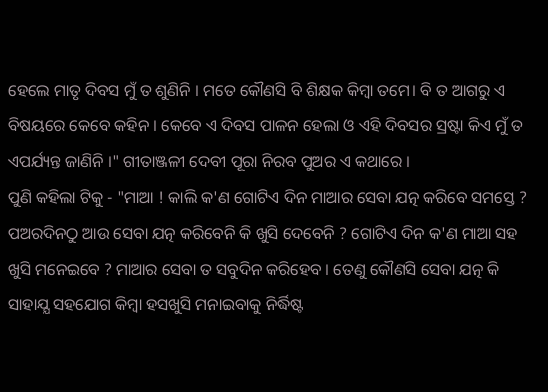ହେଲେ ମାତୃ ଦିବସ ମୁଁ ତ ଶୁଣିନି । ମତେ କୌଣସି ବି ଶିକ୍ଷକ କିମ୍ବା ତମେ। ବି ତ ଆଗରୁ ଏ ବିଷୟରେ କେବେ କହିନ । କେବେ ଏ ଦିବସ ପାଳନ ହେଲା ଓ ଏହି ଦିବସର ସ୍ରଷ୍ଟା କିଏ ମୁଁ ତ ଏପର୍ଯ୍ୟନ୍ତ ଜାଣିନି ।" ଗୀତାଞ୍ଜଳୀ ଦେବୀ ପୂରା ନିରବ ପୁଅର ଏ କଥାରେ ।
ପୁଣି କହିଲା ଟିକୁ - "ମାଆ ! କାଲି କ'ଣ ଗୋଟିଏ ଦିନ ମାଆର ସେବା ଯତ୍ନ କରିବେ ସମସ୍ତେ ? ପଅରଦିନଠୁ ଆଉ ସେବା ଯତ୍ନ କରିବେନି କି ଖୁସି ଦେବେନି ? ଗୋଟିଏ ଦିନ କ'ଣ ମାଆ ସହ ଖୁସି ମନେଇବେ ? ମାଆର ସେବା ତ ସବୁଦିନ କରିହେବ । ତେଣୁ କୌଣସି ସେବା ଯତ୍ନ କି ସାହାଯ୍ଯ ସହଯୋଗ କିମ୍ବା ହସଖୁସି ମନାଇବାକୁ ନିର୍ଦ୍ଧିଷ୍ଟ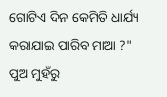ଗୋଟିଏ ଦିନ କେମିତି ଧାର୍ଯ୍ୟ କରାଯାଇ ପାରିବ ମାଆ ?"
ପୁଅ ମୁହଁରୁ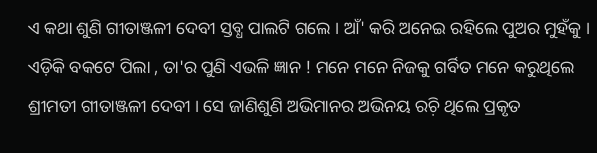ଏ କଥା ଶୁଣି ଗୀତାଞ୍ଜଳୀ ଦେବୀ ସ୍ତବ୍ଧ ପାଲଟି ଗଲେ । ଆଁ' କରି ଅନେଇ ରହିଲେ ପୁଅର ମୁହଁକୁ । ଏଡ଼ିକି ବକଟେ ପିଲା , ତା'ର ପୁଣି ଏଭଳି ଜ୍ଞାନ ! ମନେ ମନେ ନିଜକୁ ଗର୍ବିତ ମନେ କରୁଥିଲେ ଶ୍ରୀମତୀ ଗୀତାଞ୍ଜଳୀ ଦେବୀ । ସେ ଜାଣିଶୁଣି ଅଭିମାନର ଅଭିନୟ ରଚ଼ି ଥିଲେ ପ୍ରକୃତ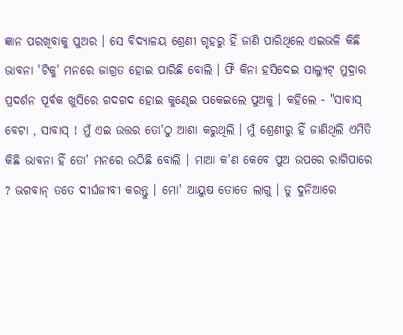ଜ୍ଞାନ ପରଖିବାକୁ ପୁଅର । ସେ ବିଦ୍ଯାଳୟ ଶ୍ରେଣୀ ଗୃହରୁ ହିଁ ଜାଣି ପାରିଥିଲେ ଏଇଭଳି କିଛି ଭାବନା 'ଟିକୁ' ମନରେ ଜାଗ୍ରତ ହୋଇ ପାରିଛି ବୋଲି । ଫିଁ କିନା ହସିଦେଇ ସାଲ୍ଯୁଟ୍ ମୁଦ୍ରାର ପ୍ରଦର୍ଶନ ପୂର୍ବକ ଖୁସିରେ ଗଦଗଦ ହୋଇ କୁଣ୍ଢେଇ ପକେଇଲେ ପୁଅକୁ । କହିଲେ - "ସାବାସ୍ ବେଟା , ସାବାସ୍ ! ମୁଁ ଏଇ ଉତ୍ତର ତୋ'ଠୁ ଆଶା କରୁଥିଲି । ମୁଁ ଶ୍ରେଣୀରୁ ହିଁ ଜାଣିଥିଲି ଏମିତି କିଛି ଭାବନା ହିଁ ତୋ' ମନରେ ଉଠିଛି ବୋଲି । ମାଆ କ'ଣ କେବେ ପୁଅ ଉପରେ ରାଗିପାରେ ? ଭଗବାନ୍ ତତେ ଦୀର୍ଘଜୀବୀ କରନ୍ତୁ । ମୋ' ଆୟୁଷ ତୋତେ ଲାଗୁ । ତୁ ଦୁନିଆରେ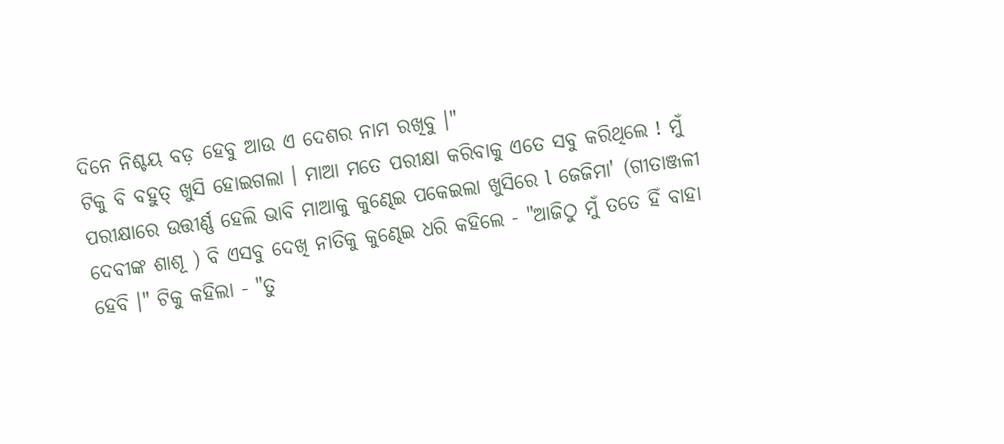ଦିନେ ନିଶ୍ଚୟ ବଡ଼ ହେବୁ ଆଉ ଏ ଦେଶର ନାମ ରଖିବୁ ।"
ଟିକୁ ବି ବହୁତ୍ ଖୁସି ହୋଇଗଲା । ମାଆ ମତେ ପରୀକ୍ଷା କରିବାକୁ ଏତେ ସବୁ କରିଥିଲେ ! ମୁଁ ପରୀକ୍ଷାରେ ଉତ୍ତୀର୍ଣ୍ଣ ହେଲି ଭାବି ମାଆକୁ କୁଣ୍ଢେଇ ପକେଇଲା ଖୁସିରେ l ଜେଜିମା' (ଗୀତାଞ୍ଜଳୀ ଦେବୀଙ୍କ ଶାଶୂ ) ବି ଏସବୁ ଦେଖି ନାତିକୁ କୁଣ୍ଢେଇ ଧରି କହିଲେ - "ଆଜିଠୁ ମୁଁ ତତେ ହିଁ ବାହା ହେବି ।" ଟିକୁ କହିଲା - "ତୁ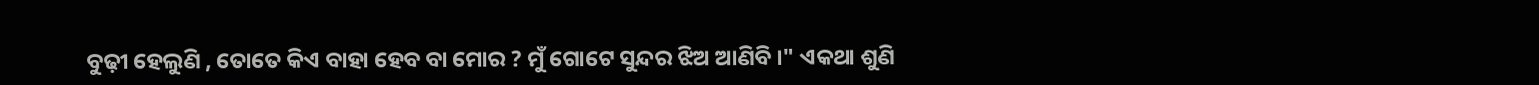ବୁଢ଼ୀ ହେଲୁଣି , ତୋତେ କିଏ ବାହା ହେବ ବା ମୋର ? ମୁଁ ଗୋଟେ ସୁନ୍ଦର ଝିଅ ଆଣିବି ।" ଏକଥା ଶୁଣି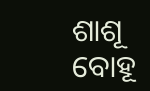ଶାଶୂ ବୋହୂ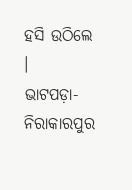ହସି ଉଠିଲେ ।
ଭାଟପଡ଼ା- ନିରାକାରପୁର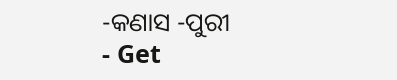-କଣାସ -ପୁରୀ
- Get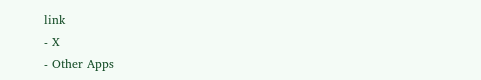link
- X
- Other Apps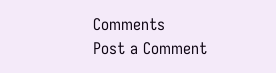Comments
Post a Comment